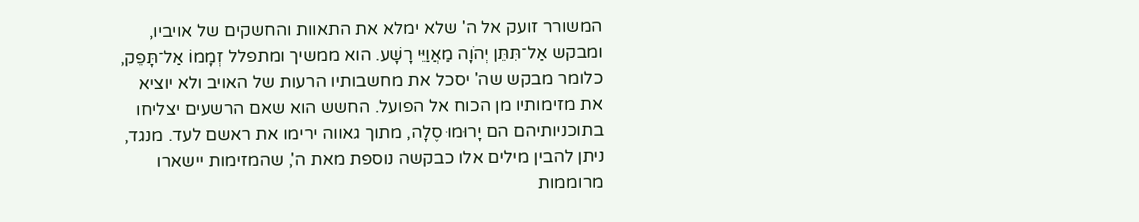המשורר זועק אל ה' שלא ימלא את התאוות והחשקים של אויביו, ומבקש אַל־תִּתֵּן יְהֹוָה מַאֲוַיֵּי רָשָׁע. הוא ממשיך ומתפלל זְמָמוֹ אַל־תָּפֵק, כלומר מבקש שה' יסכל את מחשבותיו הרעות של האויב ולא יוציא את מזימותיו מן הכוח אל הפועל. החשש הוא שאם הרשעים יצליחו בתוכניותיהם הם יָרוּמוּ סֶלָה, מתוך גאווה ירימו את ראשם לעד. מנגד, ניתן להבין מילים אלו כבקשה נוספת מאת ה', שהמזימות יישארו מרוממות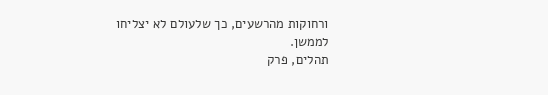ורחוקות מהרשעים, כך שלעולם לא יצליחו לממשן.
תהלים, פרק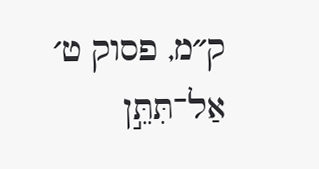ק״מ, פסוק ט׳
אַל־תִּתֵּ֣ן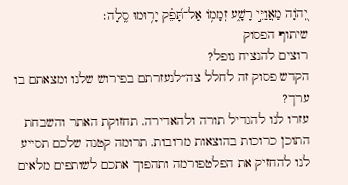יְ֭הֹוָה מַאֲוַיֵּ֣י רָשָׁ֑ע זְמָמ֥וֹ אַל־תָּ֝פֵ֗ק יָר֥וּמוּ סֶֽלָה׃
שיתוף הפסוק
רוצים להנציח נופל?
הקדש פסוק זה לחלל צה״לנעזרתם בפירוש שלנו ומצאתם בו ערך?
עזרו לנו להגדיל תורה ולהאדירה. תחזוקת האתר והשבחת התוכן כרוכות בהוצאות מרובות. תרומה קטנה שלכם תסייע לנו להחזיק את הפלטפורמה ותהפוך אתכם לשותפים מלאים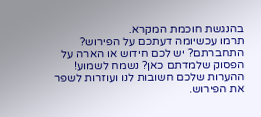בהנגשת חוכמת המקרא.
תרמו עכשיומה דעתכם על הפירוש?
התחברתם? יש לכם חידוש או הארה על הפסוק שלמדתם כאן? נשמח לשמוע!
ההערות שלכם חשובות לנו ועוזרות לשפר את הפירוש.